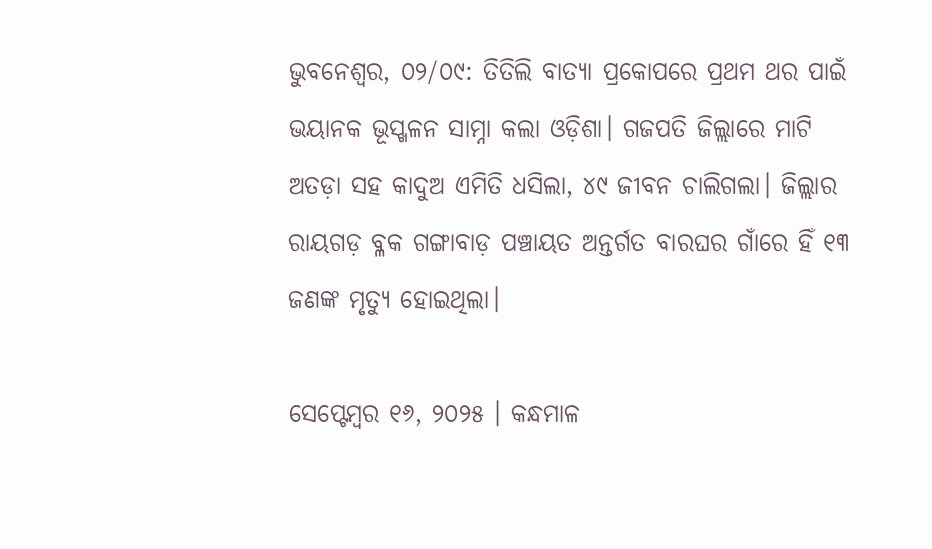ଭୁବନେଶ୍ୱର, ୦୨/୦୯: ତିତିଲି ବାତ୍ୟା ପ୍ରକୋପରେ ପ୍ରଥମ ଥର ପାଇଁ ଭୟାନକ ଭୂସ୍ଖଳନ ସାମ୍ନା କଲା ଓଡ଼ିଶା। ଗଜପତି ଜିଲ୍ଲାରେ ମାଟି ଅତଡ଼ା ସହ କାଦୁଅ ଏମିତି ଧସିଲା, ୪୯ ଜୀବନ ଚାଲିଗଲା। ଜିଲ୍ଲାର ରାୟଗଡ଼ ବ୍ଳକ ଗଙ୍ଗାବାଡ଼ ପଞ୍ଚାୟତ ଅନ୍ତର୍ଗତ ବାରଘର ଗାଁରେ ହିଁ ୧୩ ଜଣଙ୍କ ମୃତ୍ୟୁ ହୋଇଥିଲା।

ସେପ୍ଟେମ୍ବର ୧୬, ୨୦୨୫ । କନ୍ଧମାଳ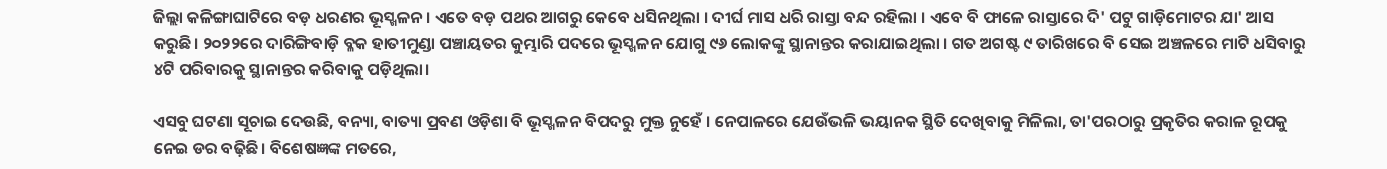ଜିଲ୍ଲା କଳିଙ୍ଗାଘାଟିରେ ବଡ଼ ଧରଣର ଭୂସ୍ଖଳନ । ଏତେ ବଡ଼ ପଥର ଆଗରୁ କେବେ ଧସିନଥିଲା । ଦୀର୍ଘ ମାସ ଧରି ରାସ୍ତା ବନ୍ଦ ରହିଲା । ଏବେ ବି ଫାଳେ ରାସ୍ତାରେ ଦି' ପଟୁ ଗାଡ଼ିମୋଟର ଯା' ଆସ କରୁଛି। ୨୦୨୨ରେ ଦାରିଙ୍ଗିବାଡ଼ି ବ୍ଳକ ହାତୀମୁଣ୍ଡା ପଞ୍ଚାୟତର କୁମ୍ଭାରି ପଦରେ ଭୂସ୍ଖଳନ ଯୋଗୁ ୯୬ ଲୋକଙ୍କୁ ସ୍ଥାନାନ୍ତର କରାଯାଇଥିଲା । ଗତ ଅଗଷ୍ଟ ୯ ତାରିଖରେ ବି ସେଇ ଅଞ୍ଚଳରେ ମାଟି ଧସିବାରୁ ୪ଟି ପରିବାରକୁ ସ୍ଥାନାନ୍ତର କରିବାକୁ ପଡ଼ିଥିଲା।

ଏସବୁ ଘଟଣା ସୂଚାଇ ଦେଉଛି, ବନ୍ୟା, ବାତ୍ୟା ପ୍ରବଣ ଓଡ଼ିଶା ବି ଭୂସ୍ଖଳନ ବିପଦରୁ ମୁକ୍ତ ନୁହେଁ । ନେପାଳରେ ଯେଉଁଭଳି ଭୟାନକ ସ୍ଥିତି ଦେଖିବାକୁ ମିଳିଲା, ତା'ପରଠାରୁ ପ୍ରକୃତିର କରାଳ ରୂପକୁ ନେଇ ଡର ବଢ଼ିଛି। ବିଶେଷଜ୍ଞଙ୍କ ମତରେ,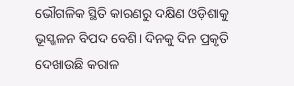ଭୌଗଳିକ ସ୍ଥିତି କାରଣରୁ ଦକ୍ଷିଣ ଓଡ଼ିଶାକୁ ଭୂସ୍ଖଳନ ବିପଦ ବେଶି। ଦିନକୁ ଦିନ ପ୍ରକୃତି ଦେଖାଉଛି କରାଳ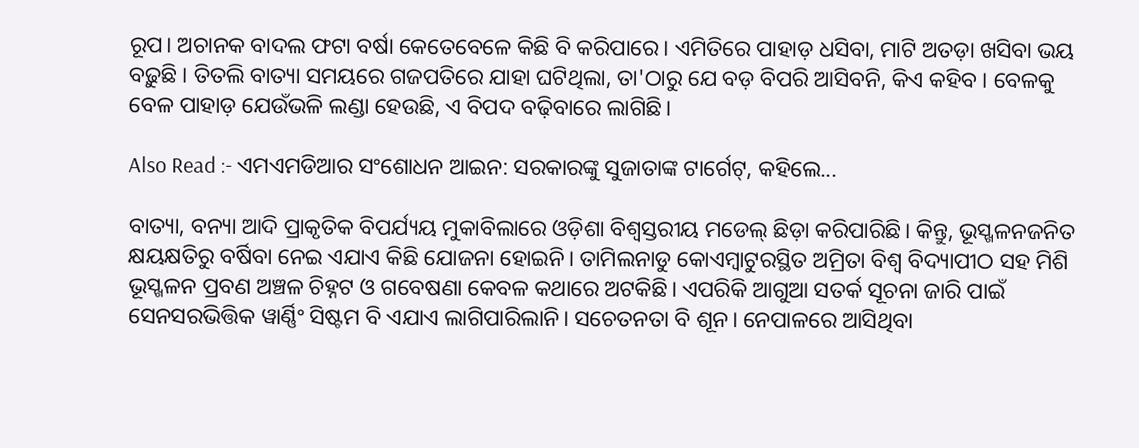ରୂପ। ଅଚାନକ ବାଦଲ ଫଟା ବର୍ଷା କେତେବେଳେ କିଛି ବି କରିପାରେ। ଏମିତିରେ ପାହାଡ଼ ଧସିବା, ମାଟି ଅତଡ଼ା ଖସିବା ଭୟ ବଢ଼ୁଛି । ତିତଲି ବାତ୍ୟା ସମୟରେ ଗଜପତିରେ ଯାହା ଘଟିଥିଲା, ତା'ଠାରୁ ଯେ ବଡ଼ ବିପରି ଆସିବନି, କିଏ କହିବ । ବେଳକୁ ବେଳ ପାହାଡ଼ ଯେଉଁଭଳି ଲଣ୍ଡା ହେଉଛି, ଏ ବିପଦ ବଢ଼ିବାରେ ଲାଗିଛି।

Also Read :- ଏମଏମଡିଆର ସଂଶୋଧନ ଆଇନ: ସରକାରଙ୍କୁ ସୁଜାତାଙ୍କ ଟାର୍ଗେଟ୍, କହିଲେ...

ବାତ୍ୟା, ବନ୍ୟା ଆଦି ପ୍ରାକୃତିକ ବିପର୍ଯ୍ୟୟ ମୁକାବିଲାରେ ଓଡ଼ିଶା ବିଶ୍ୱସ୍ତରୀୟ ମଡେଲ୍ ଛିଡ଼ା କରିପାରିଛି। କିନ୍ତୁ, ଭୂସ୍ଖଳନଜନିତ କ୍ଷୟକ୍ଷତିରୁ ବର୍ଷିବା ନେଇ ଏଯାଏ କିଛି ଯୋଜନା ହୋଇନି। ତାମିଲନାଡୁ କୋଏମ୍ବାଟୁରସ୍ଥିତ ଅମ୍ରିତା ବିଶ୍ବ ବିଦ୍ୟାପୀଠ ସହ ମିଶି ଭୂସ୍ଖଳନ ପ୍ରବଣ ଅଞ୍ଚଳ ଚିହ୍ନଟ ଓ ଗବେଷଣା କେବଳ କଥାରେ ଅଟକିଛି। ଏପରିକି ଆଗୁଆ ସତର୍କ ସୂଚନା ଜାରି ପାଇଁ ସେନସରଭିତ୍ତିକ ୱାର୍ଣ୍ଣିଂ ସିଷ୍ଟମ ବି ଏଯାଏ ଲାଗିପାରିଲାନି। ସଚେତନତା ବି ଶୂନ। ନେପାଳରେ ଆସିଥିବା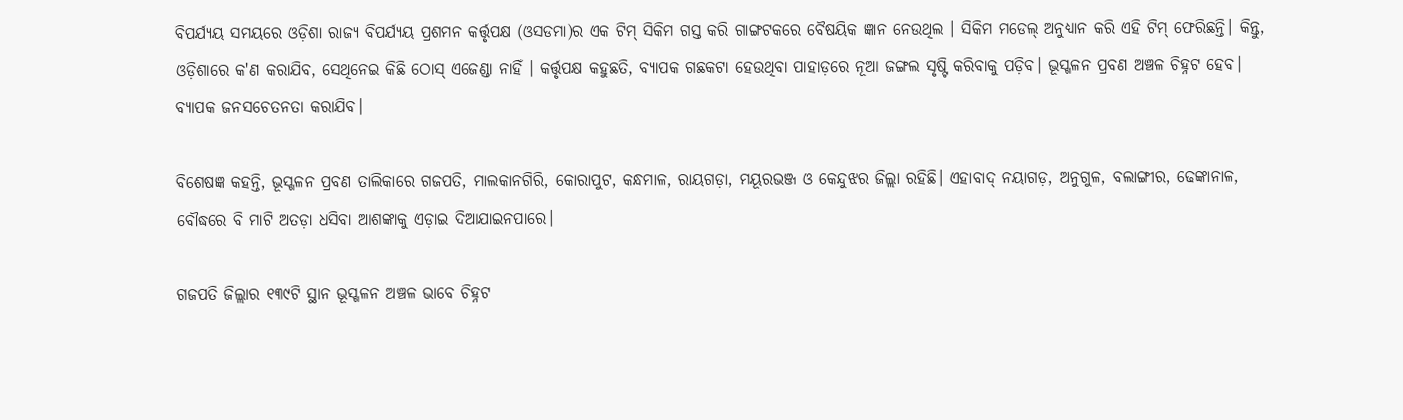ବିପର୍ଯ୍ୟୟ ସମୟରେ ଓଡ଼ିଶା ରାଜ୍ୟ ବିପର୍ଯ୍ୟୟ ପ୍ରଶମନ କର୍ତ୍ତୃପକ୍ଷ (ଓସଡମା)ର ଏକ ଟିମ୍ ସିକିମ ଗସ୍ତ କରି ଗାଙ୍ଗଟକରେ ବୈଷୟିକ ଜ୍ଞାନ ନେଉଥିଲ । ସିକିମ ମଡେଲ୍ ଅନୁଧ୍ୟାନ କରି ଏହି ଟିମ୍ ଫେରିଛନ୍ତି। କିନ୍ତୁ, ଓଡ଼ିଶାରେ କ'ଣ କରାଯିବ, ସେଥିନେଇ କିଛି ଠୋସ୍ ଏଜେଣ୍ଡା ନାହିଁ । କର୍ତ୍ତୃପକ୍ଷ କହୁଛତି, ବ୍ୟାପକ ଗଛକଟା ହେଉଥିବା ପାହାଡ଼ରେ ନୂଆ ଜଙ୍ଗଲ ସୃଷ୍ଟି କରିବାକୁ ପଡ଼ିବ। ଭୂସ୍ଖଳନ ପ୍ରବଣ ଅଞ୍ଚଳ ଚିହ୍ନଟ ହେବ। ବ୍ୟାପକ ଜନସଚେତନତା କରାଯିବ।

ବିଶେଷଜ୍ଞ କହନ୍ତି, ଭୂସ୍ଖଳନ ପ୍ରବଣ ତାଲିକାରେ ଗଜପତି, ମାଲକାନଗିରି, କୋରାପୁଟ, କନ୍ଧମାଳ, ରାୟଗଡ଼ା, ମୟୂରଭଞ୍ଜ ଓ କେନ୍ଦୁଝର ଜିଲ୍ଲା ରହିଛି। ଏହାବାଦ୍ ନୟାଗଡ଼, ଅନୁଗୁଳ, ବଲାଙ୍ଗୀର, ଢେଙ୍କାନାଳ, ବୌଦ୍ଧରେ ବି ମାଟି ଅତଡ଼ା ଧସିବା ଆଶଙ୍କାକୁ ଏଡ଼ାଇ ଦିଆଯାଇନପାରେ।

ଗଜପତି ଜିଲ୍ଲାର ୧୩୯ଟି ସ୍ଥାନ ଭୂସ୍ଖଳନ ଅଞ୍ଚଳ ଭାବେ ଚିହ୍ନଟ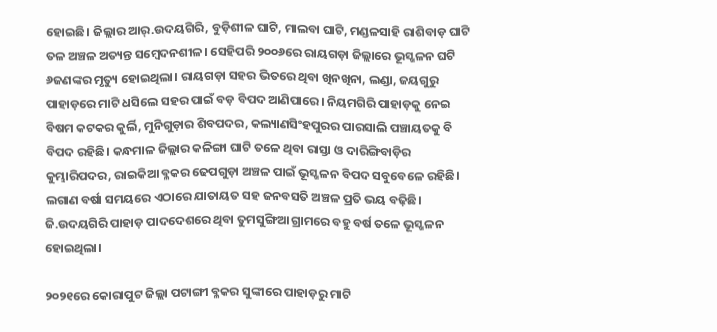ହୋଇଛି। ଜିଲ୍ଲାର ଆର୍.ଉଦୟଗିରି, ବୁଡ଼ିଶୀଳ ଘାଟି, ମାଲବା ଘାଟି, ମଣ୍ଡଳସାହି ରାଶିବାଡ଼ ଘାଟି ତଳ ଅଞ୍ଚଳ ଅତ୍ୟନ୍ତ ସମ୍ବେଦନଶୀଳ। ସେହିପରି ୨୦୦୬ରେ ରାୟଗଡ଼ା ଜିଲ୍ଲାରେ ଭୂସ୍ଖଳନ ଘଟି ୬ଜଣଙ୍କର ମୃତ୍ୟୁ ହୋଇଥିଲା। ରାୟଗଡ଼ା ସହର ଭିତରେ ଥିବା ଖିନଖିନା, ଲଣ୍ଡା, ଜୟଗୁରୁ ପାହାଡ଼ରେ ମାଟି ଧସିଲେ ସହର ପାଇଁ ବଡ଼ ବିପଦ ଆଣିପାରେ। ନିୟମଗିରି ପାହାଡ଼କୁ ନେଇ ବିଷମ କଟକର କୁର୍ଲି, ମୁନିଗୁଡ଼ାର ଶିବପଦର, କଲ୍ୟାଣସିଂହପୁରର ପାରସାଲି ପଞ୍ଚାୟତକୁ ବି ବିପଦ ରହିଛି। କନ୍ଧମାଳ ଜିଲ୍ଲାର କଳିଙ୍ଗା ଘାଟି ତଳେ ଥିବା ରାସ୍ତା ଓ ଦାରିଙ୍ଗିବାଡ଼ିର କୁମ୍ଭାରିପଦର, ରାଇକିଆ ବ୍ଳକର ଢେପଗୁଡ଼ା ଅଞ୍ଚଳ ପାଇଁ ଭୂସ୍ଖଳନ ବିପଦ ସବୁବେଳେ ରହିଛି। ଲଗାଣ ବର୍ଷା ସମୟରେ ଏଠାରେ ଯାତାୟତ ସହ ଜନବସତି ଅଞ୍ଚଳ ପ୍ରତି ଭୟ ବଢ଼ିଛି। ଜି.ଉଦୟଗିରି ପାହାଡ଼ ପାଦଦେଶରେ ଥିବା ତୁମସୁଙ୍ଗିଆ ଗ୍ରାମରେ ବହୁ ବର୍ଷ ତଳେ ଭୂସ୍ଖଳନ ହୋଇଥିଲା।

୨୦୨୧ରେ କୋରାପୁଟ ଜିଲ୍ଲା ପଟାଙ୍ଗୀ ବ୍ଳକର ସୁଙ୍କୀରେ ପାହାଡ଼ରୁ ମାଟି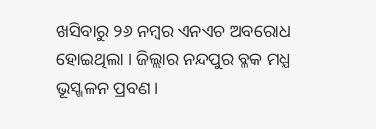ଖସିବାରୁ ୨୬ ନମ୍ବର ଏନଏଚ ଅବରୋଧ ହୋଇଥିଲା । ଜିଲ୍ଲାର ନନ୍ଦପୁର ବ୍ଳକ ମଧ୍ଯ ଭୂସ୍ଖଳନ ପ୍ରବଣ।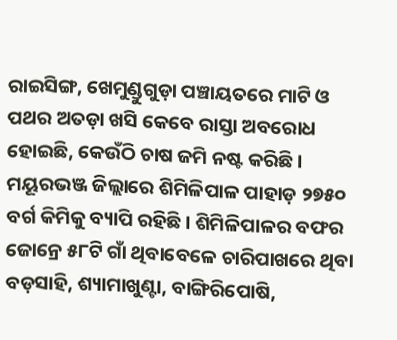ରାଇସିଙ୍ଗ, ଖେମୁଣ୍ଡୁଗୁଡ଼ା ପଞ୍ଚାୟତରେ ମାଟି ଓ ପଥର ଅତଡ଼ା ଖସି କେବେ ରାସ୍ତା ଅବରୋଧ ହୋଇଛି, କେଉଁଠି ଚାଷ ଜମି ନଷ୍ଟ କରିଛି। ମୟୂରଭଞ୍ଜ ଜିଲ୍ଲାରେ ଶିମିଳିପାଳ ପାହାଡ଼ ୨୭୫୦ ବର୍ଗ କିମିକୁ ବ୍ୟାପି ରହିଛି। ଶିମିଳିପାଳର ବଫର ଜୋନ୍ରେ ୫୮ଟି ଗାଁ ଥିବାବେଳେ ଚାରିପାଖରେ ଥିବା ବଡ଼ସାହି, ଶ୍ୟାମାଖୁଣ୍ଟା, ବାଙ୍ଗିରିପୋଷି,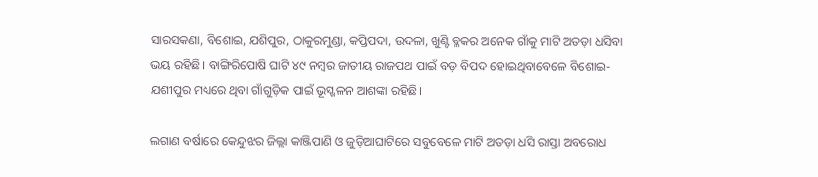ସାରସକଣା, ବିଶୋଇ, ଯଶିପୁର, ଠାକୁରମୁଣ୍ଡା, କପ୍ତିପଦା, ଉଦଳା, ଖୁଣ୍ଟି ବ୍ଳକର ଅନେକ ଗାଁକୁ ମାଟି ଅତଡ଼ା ଧସିବା ଭୟ ରହିଛି। ବାଙ୍ଗିରିପୋଷି ଘାଟି ୪୯ ନମ୍ବର ଜାତୀୟ ରାଜପଥ ପାଇଁ ବଡ଼ ବିପଦ ହୋଇଥିବାବେଳେ ବିଶୋଇ-ଯଶୀପୁର ମଧ୍ୟରେ ଥିବା ଗାଁଗୁଡ଼ିକ ପାଇଁ ଭୂସ୍ଖଳନ ଆଶଙ୍କା ରହିଛି।

ଲଗାଣ ବର୍ଷାରେ କେନ୍ଦୁଝର ଜିଲ୍ଲା କାଞ୍ଜିପାଣି ଓ ଜୁଡ଼ିଆଘାଟିରେ ସବୁବେଳେ ମାଟି ଅତଡ଼ା ଧସି ରାସ୍ତା ଅବରୋଧ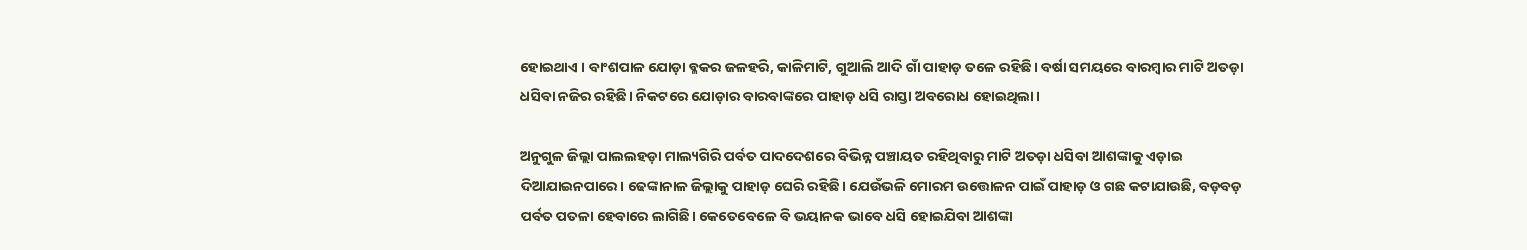ହୋଇଥାଏ । ବାଂଶପାଳ ଯୋଡ଼ା ବ୍ଳକର ଜଳହରି, କାଳିମାଟି, ଗୁଆଲି ଆଦି ଗାଁ ପାହାଡ଼ ତଳେ ରହିଛି। ବର୍ଷା ସମୟରେ ବାରମ୍ବାର ମାଟି ଅତଡ଼ା ଧସିବା ନଜିର ରହିଛି। ନିକଟରେ ଯୋଡ଼ାର ବାରବାଙ୍କରେ ପାହାଡ଼ ଧସି ରାସ୍ତା ଅବରୋଧ ହୋଇଥିଲା।

ଅନୁଗୁଳ ଜିଲ୍ଲା ପାଲଲହଡ଼ା ମାଲ୍ୟଗିରି ପର୍ବତ ପାଦଦେଶରେ ବିଭିନ୍ନ ପଞ୍ଚାୟତ ରହିଥିବାରୁ ମାଟି ଅତଡ଼ା ଧସିବା ଆଶଙ୍କାକୁ ଏଡ଼ାଇ ଦିଆଯାଇନପାରେ। ଢେଙ୍କାନାଳ ଜିଲ୍ଲାକୁ ପାହାଡ଼ ଘେରି ରହିଛି। ଯେଉଁଭଳି ମୋରମ ଉତ୍ତୋଳନ ପାଇଁ ପାହାଡ଼ ଓ ଗଛ କଟାଯାଉଛି, ବଡ଼ବଡ଼ ପର୍ବତ ପତଳା ହେବାରେ ଲାଗିଛି। କେତେବେଳେ ବି ଭୟାନକ ଭାବେ ଧସି ହୋଇଯିବା ଆଶଙ୍କା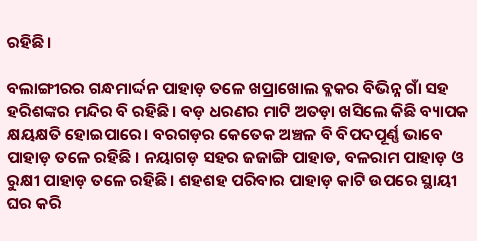ରହିଛି।

ବଲାଙ୍ଗୀରର ଗନ୍ଧମାର୍ଦ୍ଦନ ପାହାଡ଼ ତଳେ ଖପ୍ରାଖୋଲ ବ୍ଳକର ବିଭିନ୍ନ ଗାଁ ସହ ହରିଶଙ୍କର ମନ୍ଦିର ବି ରହିଛି। ବଡ଼ ଧରଣର ମାଟି ଅତଡ଼ା ଖସିଲେ କିଛି ବ୍ୟାପକ କ୍ଷୟକ୍ଷତି ହୋଇପାରେ। ବରଗଡ଼ର କେତେକ ଅଞ୍ଚଳ ବି ବିପଦପୂର୍ଣ୍ଣ ଭାବେ ପାହାଡ଼ ତଳେ ରହିଛି । ନୟାଗଡ଼ ସହର ଜଜାଙ୍ଗି ପାହାଡ, ବଳରାମ ପାହାଡ଼ ଓ ରୁକ୍ଷୀ ପାହାଡ଼ ତଳେ ରହିଛି। ଶହଶହ ପରିବାର ପାହାଡ଼ କାଟି ଉପରେ ସ୍ଥାୟୀ ଘର କରି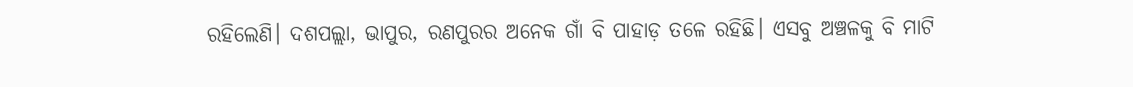ରହିଲେଣି। ଦଶପଲ୍ଲା, ଭାପୁର, ରଣପୁରର ଅନେକ ଗାଁ ବି ପାହାଡ଼ ତଳେ ରହିଛି। ଏସବୁ ଅଞ୍ଚଳକୁ ବି ମାଟି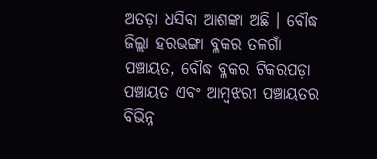ଅତଡ଼ା ଧସିବା ଆଶଙ୍କା ଅଛି । ବୌଦ୍ଧ ଜିଲ୍ଲା ହରଭଙ୍ଗା ବ୍ଳକର ତଳଗାଁ ପଞ୍ଚାୟତ, ବୌଦ୍ଧ ବ୍ଳକର ଟିକରପଡ଼ା ପଞ୍ଚାୟତ ଏବଂ ଆମ୍ବଝରୀ ପଞ୍ଚାୟତର ବିଭିନ୍ନ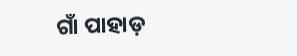ଗାଁ ପାହାଡ଼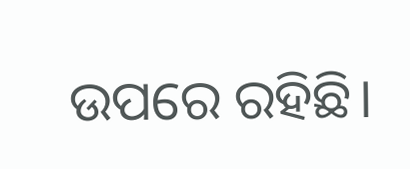ଉପରେ ରହିଛି।